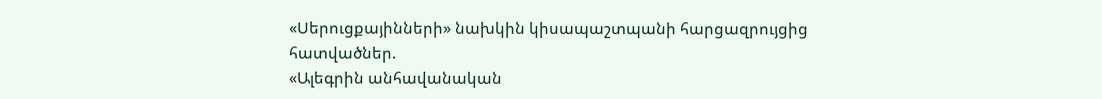«Սերուցքայինների» նախկին կիսապաշտպանի հարցազրույցից հատվածներ.
«Ալեգրին անհավանական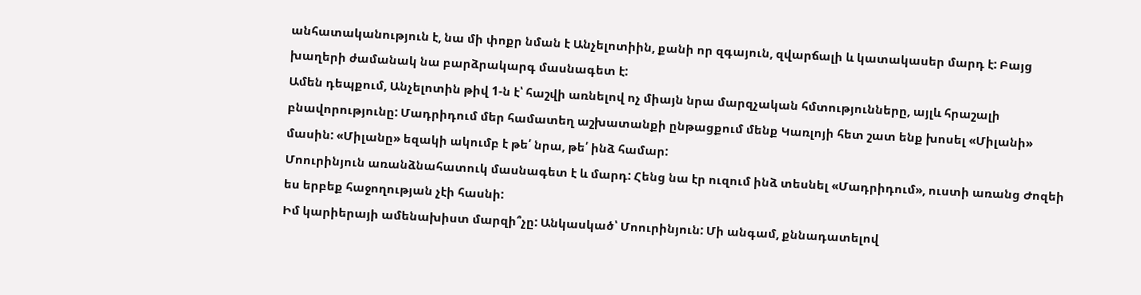անհատականություն է, նա մի փոքր նման է Անչելոտիին, քանի որ զգայուն, զվարճալի և կատակասեր մարդ է: Բայց խաղերի ժամանակ նա բարձրակարգ մասնագետ է:
Ամեն դեպքում, Անչելոտին թիվ 1-ն է՝ հաշվի առնելով ոչ միայն նրա մարզչական հմտությունները, այլև հրաշալի բնավորությունը: Մադրիդում մեր համատեղ աշխատանքի ընթացքում մենք Կառլոյի հետ շատ ենք խոսել «Միլանի» մասին: «Միլանը» եզակի ակումբ է թե՛ նրա, թե՛ ինձ համար:
Մոուրինյուն առանձնահատուկ մասնագետ է և մարդ: Հենց նա էր ուզում ինձ տեսնել «Մադրիդում», ուստի առանց Ժոզեի ես երբեք հաջողության չէի հասնի:
Իմ կարիերայի ամենախիստ մարզի՞չը: Անկասկած՝ Մոուրինյուն: Մի անգամ, քննադատելով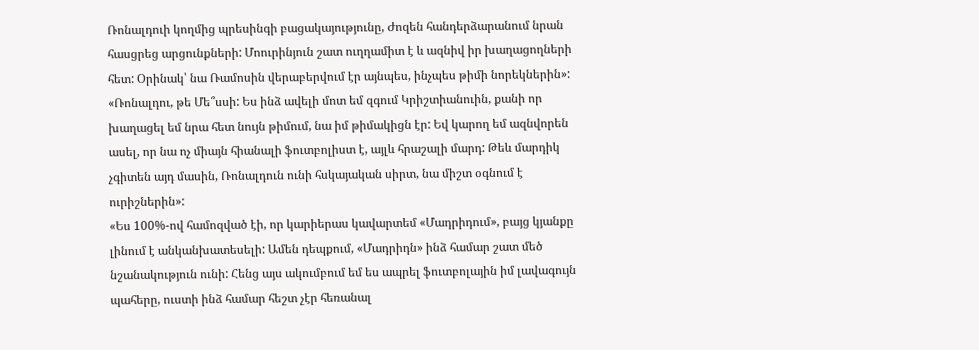Ռոնալդուի կողմից պրեսինգի բացակայությունը, Ժոզեն հանդերձարանում նրան հասցրեց արցունքների: Մոուրինյուն շատ ուղղամիտ է և ազնիվ իր խաղացողների հետ: Օրինակ՝ նա Ռամոսին վերաբերվում էր այնպես, ինչպես թիմի նորեկներին»:
«Ռոնալդու, թե Մե՞սսի: Ես ինձ ավելի մոտ եմ զգում Կրիշտիանուին, քանի որ խաղացել եմ նրա հետ նույն թիմում, նա իմ թիմակիցն էր: Եվ կարող եմ ազնվորեն ասել, որ նա ոչ միայն հիանալի ֆուտբոլիստ է, այլև հրաշալի մարդ: Թեև մարդիկ չգիտեն այդ մասին, Ռոնալդուն ունի հսկայական սիրտ, նա միշտ օգնում է ուրիշներին»:
«Ես 100%-ով համոզված էի, որ կարիերաս կավարտեմ «Մադրիդում», բայց կյանքը լինում է անկանխատեսելի: Ամեն դեպքում, «Մադրիդն» ինձ համար շատ մեծ նշանակություն ունի: Հենց այս ակումբում եմ ես ապրել ֆուտբոլային իմ լավագույն պահերը, ուստի ինձ համար հեշտ չէր հեռանալ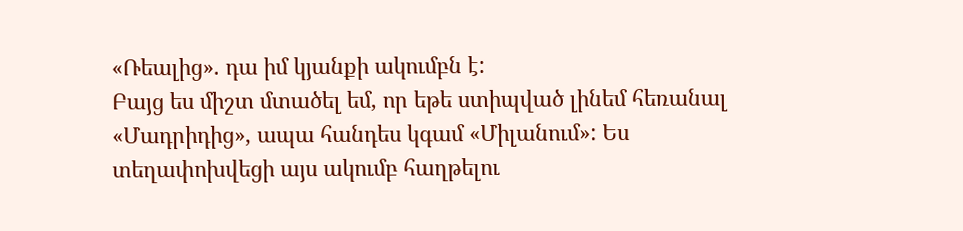«Ռեալից». դա իմ կյանքի ակումբն է:
Բայց ես միշտ մտածել եմ, որ եթե ստիպված լինեմ հեռանալ «Մադրիդից», ապա հանդես կգամ «Միլանում»: Ես տեղափոխվեցի այս ակումբ հաղթելու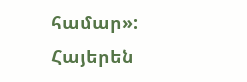համար»:
Հայերեն